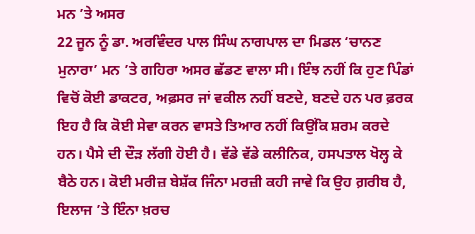ਮਨ ’ਤੇ ਅਸਰ
22 ਜੂਨ ਨੂੰ ਡਾ. ਅਰਵਿੰਦਰ ਪਾਲ ਸਿੰਘ ਨਾਗਪਾਲ ਦਾ ਮਿਡਲ ‘ਚਾਨਣ ਮੁਨਾਰਾ’ ਮਨ ’ਤੇ ਗਹਿਰਾ ਅਸਰ ਛੱਡਣ ਵਾਲਾ ਸੀ। ਇੰਝ ਨਹੀਂ ਕਿ ਹੁਣ ਪਿੰਡਾਂ ਵਿਚੋਂ ਕੋਈ ਡਾਕਟਰ, ਅਫ਼ਸਰ ਜਾਂ ਵਕੀਲ ਨਹੀਂ ਬਣਦੇ, ਬਣਦੇ ਹਨ ਪਰ ਫ਼ਰਕ ਇਹ ਹੈ ਕਿ ਕੋਈ ਸੇਵਾ ਕਰਨ ਵਾਸਤੇ ਤਿਆਰ ਨਹੀਂ ਕਿਉਂਕਿ ਸ਼ਰਮ ਕਰਦੇ ਹਨ। ਪੈਸੇ ਦੀ ਦੌੜ ਲੱਗੀ ਹੋਈ ਹੈ। ਵੱਡੇ ਵੱਡੇ ਕਲੀਨਿਕ, ਹਸਪਤਾਲ ਖੋਲ੍ਹ ਕੇ ਬੈਠੇ ਹਨ। ਕੋਈ ਮਰੀਜ਼ ਬੇਸ਼ੱਕ ਜਿੰਨਾ ਮਰਜ਼ੀ ਕਹੀ ਜਾਵੇ ਕਿ ਉਹ ਗ਼ਰੀਬ ਹੈ, ਇਲਾਜ ’ਤੇ ਇੰਨਾ ਖ਼ਰਚ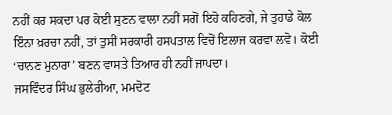ਨਹੀਂ ਕਰ ਸਕਦਾ ਪਰ ਕੋਈ ਸੁਣਨ ਵਾਲਾ ਨਹੀਂ ਸਗੋਂ ਇਹੋ ਕਹਿਣਗੇ, ਜੇ ਤੁਹਾਡੇ ਕੋਲ ਇੰਨਾ ਖ਼ਰਚਾ ਨਹੀਂ, ਤਾਂ ਤੁਸੀਂ ਸਰਕਾਰੀ ਹਸਪਤਾਲ ਵਿਚੋਂ ਇਲਾਜ ਕਰਵਾ ਲਵੋ। ਕੋਈ ‘ਚਾਨਣ ਮੁਨਾਰਾ’ ਬਣਨ ਵਾਸਤੇ ਤਿਆਰ ਹੀ ਨਹੀਂ ਜਾਪਦਾ।
ਜਸਵਿੰਦਰ ਸਿੰਘ ਭੁਲੇਰੀਆ, ਮਮਦੋਟ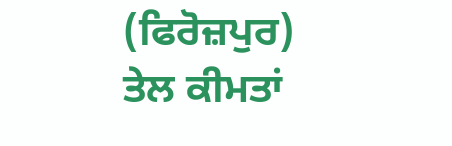(ਫਿਰੋਜ਼ਪੁਰ)
ਤੇਲ ਕੀਮਤਾਂ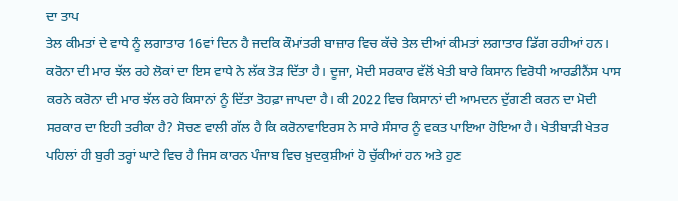ਦਾ ਤਾਪ
ਤੇਲ ਕੀਮਤਾਂ ਦੇ ਵਾਧੇ ਨੂੰ ਲਗਾਤਾਰ 16ਵਾਂ ਦਿਨ ਹੈ ਜਦਕਿ ਕੌਮਾਂਤਰੀ ਬਾਜ਼ਾਰ ਵਿਚ ਕੱਚੇ ਤੇਲ ਦੀਆਂ ਕੀਮਤਾਂ ਲਗਾਤਾਰ ਡਿੱਗ ਰਹੀਆਂ ਹਨ। ਕਰੋਨਾ ਦੀ ਮਾਰ ਝੱਲ ਰਹੇ ਲੋਕਾਂ ਦਾ ਇਸ ਵਾਧੇ ਨੇ ਲੱਕ ਤੋੜ ਦਿੱਤਾ ਹੈ। ਦੂਜਾ, ਮੋਦੀ ਸਰਕਾਰ ਵੱਲੋਂ ਖੇਤੀ ਬਾਰੇ ਕਿਸਾਨ ਵਿਰੋਧੀ ਆਰਡੀਨੈਂਸ ਪਾਸ ਕਰਨੇ ਕਰੋਨਾ ਦੀ ਮਾਰ ਝੱਲ ਰਹੇ ਕਿਸਾਨਾਂ ਨੂੰ ਦਿੱਤਾ ਤੋਹਫ਼ਾ ਜਾਪਦਾ ਹੈ। ਕੀ 2022 ਵਿਚ ਕਿਸਾਨਾਂ ਦੀ ਆਮਦਨ ਦੁੱਗਣੀ ਕਰਨ ਦਾ ਮੋਦੀ ਸਰਕਾਰ ਦਾ ਇਹੀ ਤਰੀਕਾ ਹੈ? ਸੋਚਣ ਵਾਲੀ ਗੱਲ ਹੈ ਕਿ ਕਰੋਨਾਵਾਇਰਸ ਨੇ ਸਾਰੇ ਸੰਸਾਰ ਨੂੰ ਵਕਤ ਪਾਇਆ ਹੋਇਆ ਹੈ। ਖੇਤੀਬਾੜੀ ਖੇਤਰ ਪਹਿਲਾਂ ਹੀ ਬੁਰੀ ਤਰ੍ਹਾਂ ਘਾਟੇ ਵਿਚ ਹੈ ਜਿਸ ਕਾਰਨ ਪੰਜਾਬ ਵਿਚ ਖ਼ੁਦਕੁਸ਼ੀਆਂ ਹੋ ਚੁੱਕੀਆਂ ਹਨ ਅਤੇ ਹੁਣ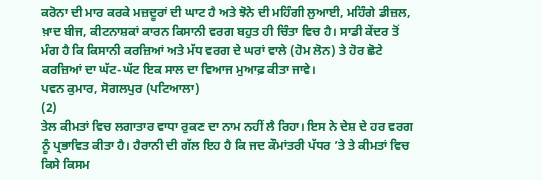ਕਰੋਨਾ ਦੀ ਮਾਰ ਕਰਕੇ ਮਜ਼ਦੂਰਾਂ ਦੀ ਘਾਟ ਹੈ ਅਤੇ ਝੋਨੇ ਦੀ ਮਹਿੰਗੀ ਲੁਆਈ, ਮਹਿੰਗੇ ਡੀਜ਼ਲ, ਖ਼ਾਦ ਬੀਜ, ਕੀਟਨਾਸ਼ਕਾਂ ਕਾਰਨ ਕਿਸਾਨੀ ਵਰਗ ਬਹੁਤ ਹੀ ਚਿੰਤਾ ਵਿਚ ਹੈ। ਸਾਡੀ ਕੇਂਦਰ ਤੋਂ ਮੰਗ ਹੈ ਕਿ ਕਿਸਾਨੀ ਕਰਜ਼ਿਆਂ ਅਤੇ ਮੱਧ ਵਰਗ ਦੇ ਘਰਾਂ ਵਾਲੇ (ਹੋਮ ਲੋਨ) ਤੇ ਹੋਰ ਛੋਟੇ ਕਰਜ਼ਿਆਂ ਦਾ ਘੱਟ-ਘੱਟ ਇਕ ਸਾਲ ਦਾ ਵਿਆਜ ਮੁਆਫ਼ ਕੀਤਾ ਜਾਵੇ।
ਪਵਨ ਕੁਮਾਰ, ਸੋਗਲਪੁਰ (ਪਟਿਆਲਾ)
(2)
ਤੇਲ ਕੀਮਤਾਂ ਵਿਚ ਲਗਾਤਾਰ ਵਾਧਾ ਰੁਕਣ ਦਾ ਨਾਮ ਨਹੀਂ ਲੈ ਰਿਹਾ। ਇਸ ਨੇ ਦੇਸ਼ ਦੇ ਹਰ ਵਰਗ ਨੂੰ ਪ੍ਰਭਾਵਿਤ ਕੀਤਾ ਹੈ। ਹੈਰਾਨੀ ਦੀ ਗੱਲ ਇਹ ਹੈ ਕਿ ਜਦ ਕੌਮਾਂਤਰੀ ਪੱਧਰ ’ਤੇ ਤੇ ਕੀਮਤਾਂ ਵਿਚ ਕਿਸੇ ਕਿਸਮ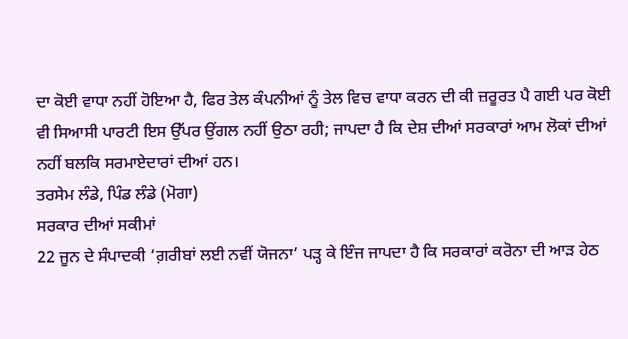ਦਾ ਕੋਈ ਵਾਧਾ ਨਹੀਂ ਹੋਇਆ ਹੈ, ਫਿਰ ਤੇਲ ਕੰਪਨੀਆਂ ਨੂੰ ਤੇਲ ਵਿਚ ਵਾਧਾ ਕਰਨ ਦੀ ਕੀ ਜ਼ਰੂਰਤ ਪੈ ਗਈ ਪਰ ਕੋਈ ਵੀ ਸਿਆਸੀ ਪਾਰਟੀ ਇਸ ਉੱਪਰ ਉਂਗਲ ਨਹੀਂ ਉਠਾ ਰਹੀ; ਜਾਪਦਾ ਹੈ ਕਿ ਦੇਸ਼ ਦੀਆਂ ਸਰਕਾਰਾਂ ਆਮ ਲੋਕਾਂ ਦੀਆਂ ਨਹੀਂ ਬਲਕਿ ਸਰਮਾਏਦਾਰਾਂ ਦੀਆਂ ਹਨ।
ਤਰਸੇਮ ਲੰਡੇ, ਪਿੰਡ ਲੰਡੇ (ਮੋਗਾ)
ਸਰਕਾਰ ਦੀਆਂ ਸਕੀਮਾਂ
22 ਜੂਨ ਦੇ ਸੰਪਾਦਕੀ ‘ਗ਼ਰੀਬਾਂ ਲਈ ਨਵੀਂ ਯੋਜਨਾ’ ਪੜ੍ਹ ਕੇ ਇੰਜ ਜਾਪਦਾ ਹੈ ਕਿ ਸਰਕਾਰਾਂ ਕਰੋਨਾ ਦੀ ਆੜ ਹੇਠ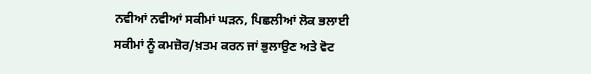ਨਵੀਆਂ ਨਵੀਆਂ ਸਕੀਮਾਂ ਘੜਨ, ਪਿਛਲੀਆਂ ਲੋਕ ਭਲਾਈ ਸਕੀਮਾਂ ਨੂੰ ਕਮਜ਼ੋਰ/ਖ਼ਤਮ ਕਰਨ ਜਾਂ ਭੁਲਾਉਣ ਅਤੇ ਵੋਟ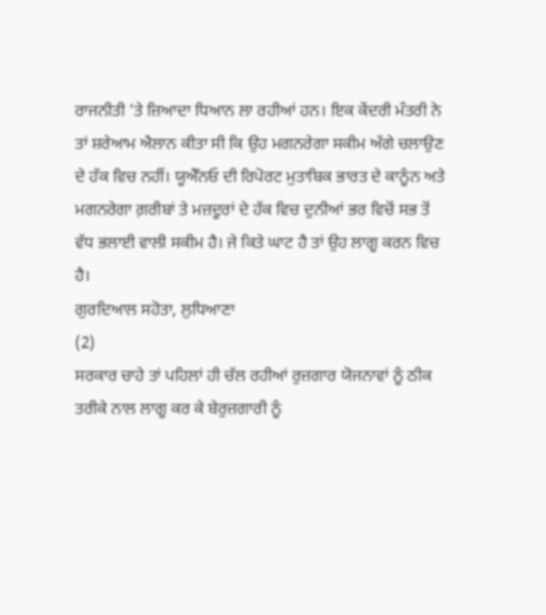ਰਾਜਨੀਤੀ ’ਤੇ ਜ਼ਿਆਦਾ ਧਿਆਨ ਲਾ ਰਹੀਆਂ ਹਨ। ਇਕ ਕੇਂਦਰੀ ਮੰਤਰੀ ਨੇ ਤਾਂ ਸ਼ਰੇਆਮ ਐਲਾਨ ਕੀਤਾ ਸੀ ਕਿ ਉਹ ਮਗਨਰੇਗਾ ਸਕੀਮ ਅੱਗੇ ਚਲਾਉਣ ਦੇ ਹੱਕ ਵਿਚ ਨਹੀਂ। ਯੂਐੱਨਓ ਦੀ ਰਿਪੋਰਟ ਮੁਤਾਬਿਕ ਭਾਰਤ ਦੇ ਕਾਨੂੰਨ ਅਤੇ ਮਗਨਰੇਗਾ ਗ਼ਰੀਬਾਂ ਤੇ ਮਜ਼ਦੂਰਾਂ ਦੇ ਹੱਕ ਵਿਚ ਦੁਨੀਆਂ ਭਰ ਵਿਚੋਂ ਸਭ ਤੋਂ ਵੱਧ ਭਲਾਈ ਵਾਲੀ ਸਕੀਮ ਹੈ। ਜੇ ਕਿਤੇ ਘਾਟ ਹੈ ਤਾਂ ਉਹ ਲਾਗੂ ਕਰਨ ਵਿਚ ਹੈ।
ਗੁਰਦਿਆਲ ਸਹੋਤਾ, ਲੁਧਿਆਣਾ
(2)
ਸਰਕਾਰ ਚਾਹੇ ਤਾਂ ਪਹਿਲਾਂ ਹੀ ਚੱਲ ਰਹੀਆਂ ਰੁਜ਼ਗਾਰ ਯੋਜਨਾਵਾਂ ਨੂੰ ਠੀਕ ਤਰੀਕੇ ਨਾਲ ਲਾਗੂ ਕਰ ਕੇ ਬੇਰੁਜ਼ਗਾਰੀ ਨੂੰ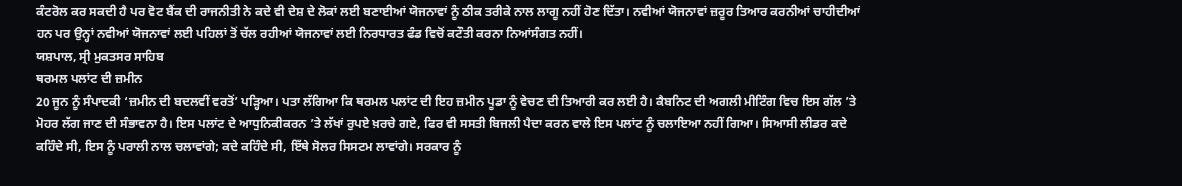ਕੰਟਰੋਲ ਕਰ ਸਕਦੀ ਹੈ ਪਰ ਵੋਟ ਬੈਂਕ ਦੀ ਰਾਜਨੀਤੀ ਨੇ ਕਦੇ ਵੀ ਦੇਸ਼ ਦੇ ਲੋਕਾਂ ਲਈ ਬਣਾਈਆਂ ਯੋਜਨਾਵਾਂ ਨੂੰ ਠੀਕ ਤਰੀਕੇ ਨਾਲ ਲਾਗੂ ਨਹੀਂ ਹੋਣ ਦਿੱਤਾ। ਨਵੀਆਂ ਯੋਜਨਾਵਾਂ ਜ਼ਰੂਰ ਤਿਆਰ ਕਰਨੀਆਂ ਚਾਹੀਦੀਆਂ ਹਨ ਪਰ ਉਨ੍ਹਾਂ ਨਵੀਆਂ ਯੋਜਨਾਵਾਂ ਲਈ ਪਹਿਲਾਂ ਤੋਂ ਚੱਲ ਰਹੀਆਂ ਯੋਜਨਾਵਾਂ ਲਈ ਨਿਰਧਾਰਤ ਫੰਡ ਵਿਚੋਂ ਕਟੌਤੀ ਕਰਨਾ ਨਿਆਂਸੰਗਤ ਨਹੀਂ।
ਯਸ਼ਪਾਲ, ਸ੍ਰੀ ਮੁਕਤਸਰ ਸਾਹਿਬ
ਥਰਮਲ ਪਲਾਂਟ ਦੀ ਜ਼ਮੀਨ
20 ਜੂਨ ਨੂੰ ਸੰਪਾਦਕੀ ‘ਜ਼ਮੀਨ ਦੀ ਬਦਲਵੀਂ ਵਰਤੋਂ’ ਪੜ੍ਹਿਆ। ਪਤਾ ਲੱਗਿਆ ਕਿ ਥਰਮਲ ਪਲਾਂਟ ਦੀ ਇਹ ਜ਼ਮੀਨ ਪੂਡਾ ਨੂੰ ਵੇਚਣ ਦੀ ਤਿਆਰੀ ਕਰ ਲਈ ਹੈ। ਕੈਬਨਿਟ ਦੀ ਅਗਲੀ ਮੀਟਿੰਗ ਵਿਚ ਇਸ ਗੱਲ ’ਤੇ ਮੋਹਰ ਲੱਗ ਜਾਣ ਦੀ ਸੰਭਾਵਨਾ ਹੈ। ਇਸ ਪਲਾਂਟ ਦੇ ਆਧੁਨਿਕੀਕਰਨ ’ਤੇ ਲੱਖਾਂ ਰੁਪਏ ਖ਼ਰਚੇ ਗਏ, ਫਿਰ ਵੀ ਸਸਤੀ ਬਿਜਲੀ ਪੈਦਾ ਕਰਨ ਵਾਲੇ ਇਸ ਪਲਾਂਟ ਨੂੰ ਚਲਾਇਆ ਨਹੀਂ ਗਿਆ। ਸਿਆਸੀ ਲੀਡਰ ਕਦੇ ਕਹਿੰਦੇ ਸੀ, ਇਸ ਨੂੰ ਪਰਾਲੀ ਨਾਲ ਚਲਾਵਾਂਗੇ; ਕਦੇ ਕਹਿੰਦੇ ਸੀ, ਇੱਥੇ ਸੋਲਰ ਸਿਸਟਮ ਲਾਵਾਂਗੇ। ਸਰਕਾਰ ਨੂੰ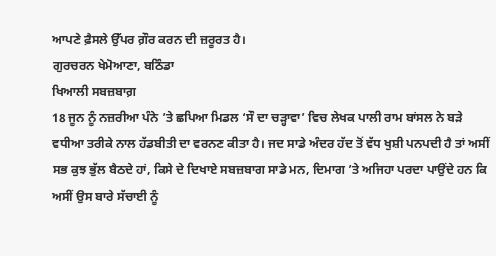ਆਪਣੇ ਫ਼ੈਸਲੇ ਉੱਪਰ ਗ਼ੌਰ ਕਰਨ ਦੀ ਜ਼ਰੂਰਤ ਹੈ।
ਗੁਰਚਰਨ ਖੇਮੋਆਣਾ, ਬਠਿੰਡਾ
ਖਿਆਲੀ ਸਬਜ਼ਬਾਗ਼
18 ਜੂਨ ਨੂੰ ਨਜ਼ਰੀਆ ਪੰਨੇ ’ਤੇ ਛਪਿਆ ਮਿਡਲ ‘ਸੌ ਦਾ ਚੜ੍ਹਾਵਾ’ ਵਿਚ ਲੇਖਕ ਪਾਲੀ ਰਾਮ ਬਾਂਸਲ ਨੇ ਬੜੇ ਵਧੀਆ ਤਰੀਕੇ ਨਾਲ ਹੱਡਬੀਤੀ ਦਾ ਵਰਨਣ ਕੀਤਾ ਹੈ। ਜਦ ਸਾਡੇ ਅੰਦਰ ਹੱਦ ਤੋਂ ਵੱਧ ਖੁਸ਼ੀ ਪਨਪਦੀ ਹੈ ਤਾਂ ਅਸੀਂ ਸਭ ਕੁਝ ਭੁੱਲ ਬੈਠਦੇ ਹਾਂ, ਕਿਸੇ ਦੇ ਦਿਖਾਏ ਸਬਜ਼ਬਾਗ ਸਾਡੇ ਮਨ, ਦਿਮਾਗ ’ਤੇ ਅਜਿਹਾ ਪਰਦਾ ਪਾਉਂਦੇ ਹਨ ਕਿ ਅਸੀਂ ਉਸ ਬਾਰੇ ਸੱਚਾਈ ਨੂੰ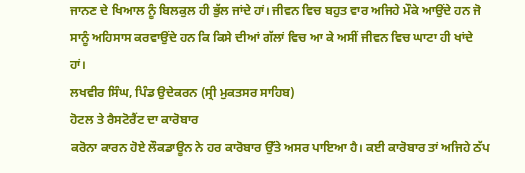ਜਾਨਣ ਦੇ ਖਿਆਲ ਨੂੰ ਬਿਲਕੁਲ ਹੀ ਭੁੱਲ ਜਾਂਦੇ ਹਾਂ। ਜੀਵਨ ਵਿਚ ਬਹੁਤ ਵਾਰ ਅਜਿਹੇ ਮੌਕੇ ਆਉਂਦੇ ਹਨ ਜੋ ਸਾਨੂੰ ਅਹਿਸਾਸ ਕਰਵਾਉਂਦੇ ਹਨ ਕਿ ਕਿਸੇ ਦੀਆਂ ਗੱਲਾਂ ਵਿਚ ਆ ਕੇ ਅਸੀਂ ਜੀਵਨ ਵਿਚ ਘਾਟਾ ਹੀ ਖਾਂਦੇ ਹਾਂ।
ਲਖਵੀਰ ਸਿੰਘ, ਪਿੰਡ ਉਦੇਕਰਨ (ਸ੍ਰੀ ਮੁਕਤਸਰ ਸਾਹਿਬ)
ਹੋਟਲ ਤੇ ਰੈਸਟੋਰੈਂਟ ਦਾ ਕਾਰੋਬਾਰ
ਕਰੋਨਾ ਕਾਰਨ ਹੋਏ ਲੌਕਡਾਊਨ ਨੇ ਹਰ ਕਾਰੋਬਾਰ ਉੱਤੇ ਅਸਰ ਪਾਇਆ ਹੈ। ਕਈ ਕਾਰੋਬਾਰ ਤਾਂ ਅਜਿਹੇ ਠੱਪ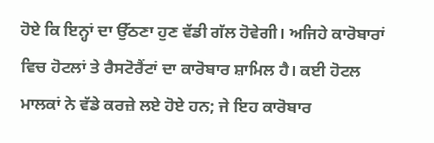ਹੋਏ ਕਿ ਇਨ੍ਹਾਂ ਦਾ ਉੱਠਣਾ ਹੁਣ ਵੱਡੀ ਗੱਲ ਹੋਵੇਗੀ। ਅਜਿਹੇ ਕਾਰੋਬਾਰਾਂ ਵਿਚ ਹੋਟਲਾਂ ਤੇ ਰੈਸਟੋਰੈਂਟਾਂ ਦਾ ਕਾਰੋਬਾਰ ਸ਼ਾਮਿਲ ਹੈ। ਕਈ ਹੋਟਲ ਮਾਲਕਾਂ ਨੇ ਵੱਡੇ ਕਰਜ਼ੇ ਲਏ ਹੋਏ ਹਨ; ਜੇ ਇਹ ਕਾਰੋਬਾਰ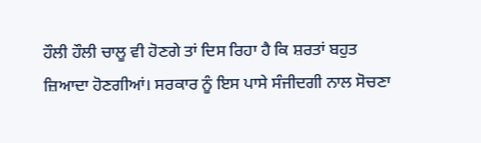ਹੌਲੀ ਹੌਲੀ ਚਾਲੂ ਵੀ ਹੋਣਗੇ ਤਾਂ ਦਿਸ ਰਿਹਾ ਹੈ ਕਿ ਸ਼ਰਤਾਂ ਬਹੁਤ ਜ਼ਿਆਦਾ ਹੋਣਗੀਆਂ। ਸਰਕਾਰ ਨੂੰ ਇਸ ਪਾਸੇ ਸੰਜੀਦਗੀ ਨਾਲ ਸੋਚਣਾ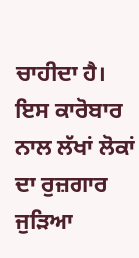ਚਾਹੀਦਾ ਹੈ। ਇਸ ਕਾਰੋਬਾਰ ਨਾਲ ਲੱਖਾਂ ਲੋਕਾਂ ਦਾ ਰੁਜ਼ਗਾਰ ਜੁੜਿਆ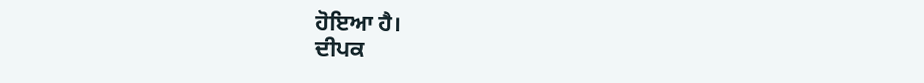ਹੋਇਆ ਹੈ।
ਦੀਪਕ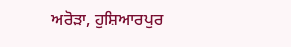ਅਰੋੜਾ, ਹੁਸ਼ਿਆਰਪੁਰ